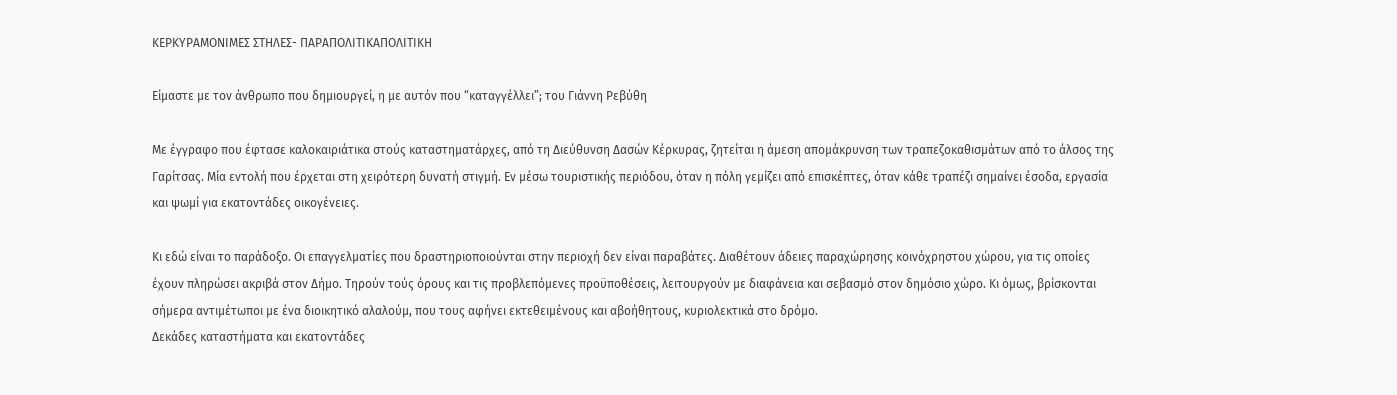ΚΕΡΚΥΡΑΜΟΝΙΜΕΣ ΣΤΗΛΕΣ- ΠΑΡΑΠΟΛΙΤΙΚΑΠΟΛΙΤΙΚΗ

Είμαστε με τον άνθρωπο που δημιουργεί, η με αυτόν που “καταγγέλλει”; του Γιάννη Ρεβύθη

Με έγγραφο που έφτασε καλοκαιριάτικα στούς καταστηματάρχες, από τη Διεύθυνση Δασών Κέρκυρας, ζητείται η άμεση απομάκρυνση των τραπεζοκαθισμάτων από το άλσος της Γαρίτσας. Μία εντολή που έρχεται στη χειρότερη δυνατή στιγμή. Εν μέσω τουριστικής περιόδου, όταν η πόλη γεμίζει από επισκέπτες, όταν κάθε τραπέζι σημαίνει έσοδα, εργασία και ψωμί για εκατοντάδες οικογένειες.

Κι εδώ είναι το παράδοξο. Οι επαγγελματίες που δραστηριοποιούνται στην περιοχή δεν είναι παραβάτες. Διαθέτουν άδειες παραχώρησης κοινόχρηστου χώρου, για τις οποίες έχουν πληρώσει ακριβά στον Δήμο. Τηρούν τούς όρους και τις προβλεπόμενες προϋποθέσεις, λειτουργούν με διαφάνεια και σεβασμό στον δημόσιο χώρο. Κι όμως, βρίσκονται σήμερα αντιμέτωποι με ένα διοικητικό αλαλούμ, που τους αφήνει εκτεθειμένους και αβοήθητους, κυριολεκτικά στο δρόμο.
Δεκάδες καταστήματα και εκατοντάδες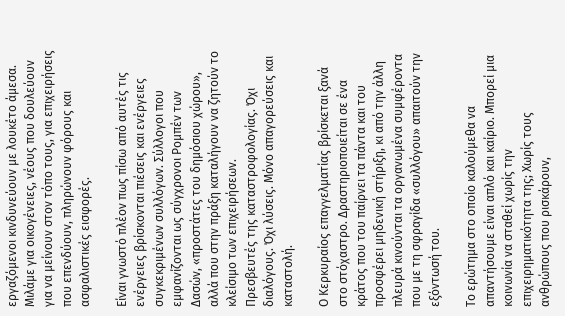εργαζόμενοι κινδυνεύουν με λουκέτο άμεσα. Μιλάμε για οικογένειες, νέους που δουλεύουν για να μείνουν στον τόπο τους, για επιχειρήσεις που επενδύουν, πληρώνουν φόρους και ασφαλιστικές εισφορές.

Είναι γνωστό πλέον πως πίσω από αυτές τις ενέργειες βρίσκονται πιέσεις και ενέργειες συγκεκριμένων συλλόγων. Σύλλογοι που εμφανίζονται ως σύγχρονοι Ρομπέν των Δασών, «προστάτες του δημόσιου χώρου», αλλά που στην πράξη καταλήγουν να ζητούν το κλείσιμο των επιχειρήσεων.
Πρεσβευτές της καταστροφολογίας. Όχι διαλόγους. Όχι λύσεις. Μόνο απαγορεύσεις και καταστολή.

Ο Κερκυραίος επαγγελματίας βρίσκεται ξανά στο στόχαστρο. Δραστηριοποιείται σε ένα κράτος που του παίρνει τα πάντα και του προσφέρει μηδενική στήριξη, κι από την άλλη πλευρά κινούνται τα οργανωμένα συμφέροντα που με τη σφραγίδα «συλλόγου» απαιτούν την εξόντωσή του.

Το ερώτημα στο οποίο καλούμεθα να απαντήσουμε είναι απλό και καίριο. Μπορεί μια κοινωνία να σταθεί χωρίς την επιχειρηματικότητα της; Χωρίς τους ανθρώπους που ρισκάρουν,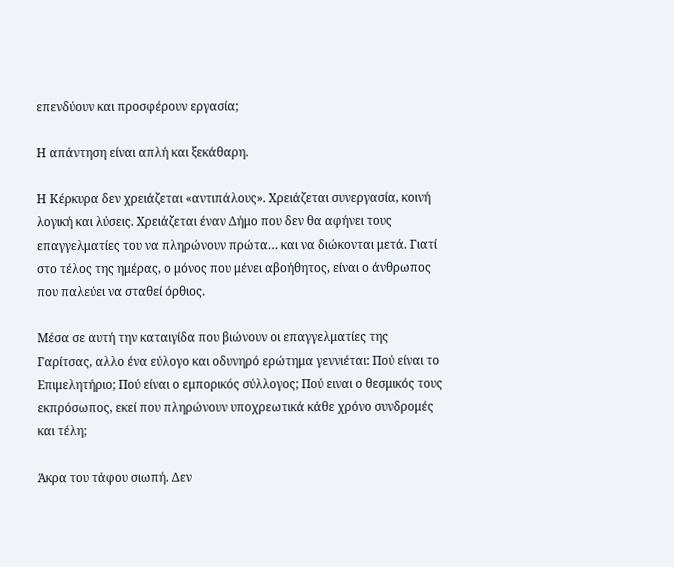επενδύουν και προσφέρουν εργασία;

Η απάντηση είναι απλή και ξεκάθαρη.

Η Κέρκυρα δεν χρειάζεται «αντιπάλους». Χρειάζεται συνεργασία, κοινή λογική και λύσεις. Χρειάζεται έναν Δήμο που δεν θα αφήνει τους επαγγελματίες του να πληρώνουν πρώτα… και να διώκονται μετά. Γιατί στο τέλος της ημέρας, ο μόνος που μένει αβοήθητος, είναι ο άνθρωπος που παλεύει να σταθεί όρθιος.

Μέσα σε αυτή την καταιγίδα που βιώνουν οι επαγγελματίες της Γαρίτσας, αλλο ένα εύλογο και οδυνηρό ερώτημα γεννιέται: Πού είναι το Επιμελητήριο; Πού είναι ο εμπορικός σύλλογος; Πού ειναι ο θεσμικός τους εκπρόσωπος, εκεί που πληρώνουν υποχρεωτικά κάθε χρόνο συνδρομές και τέλη;

Άκρα του τάφου σιωπή. Δεν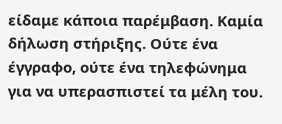είδαμε κάποια παρέμβαση. Καμία δήλωση στήριξης. Ούτε ένα έγγραφο, ούτε ένα τηλεφώνημα για να υπερασπιστεί τα μέλη του.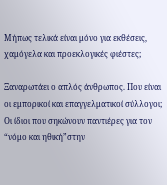Μήπως τελικά είναι μόνο για εκθέσεις, χαμόγελα και προεκλογικές φιέστες;

Ξαναρωτάει ο απλός άνθρωπος. Που είναι οι εμπορικοί και επαγγελματικοί σύλλογοι; Οι ίδιοι που σηκώνουν παντιέρες για τον “νόμο και ηθική”στην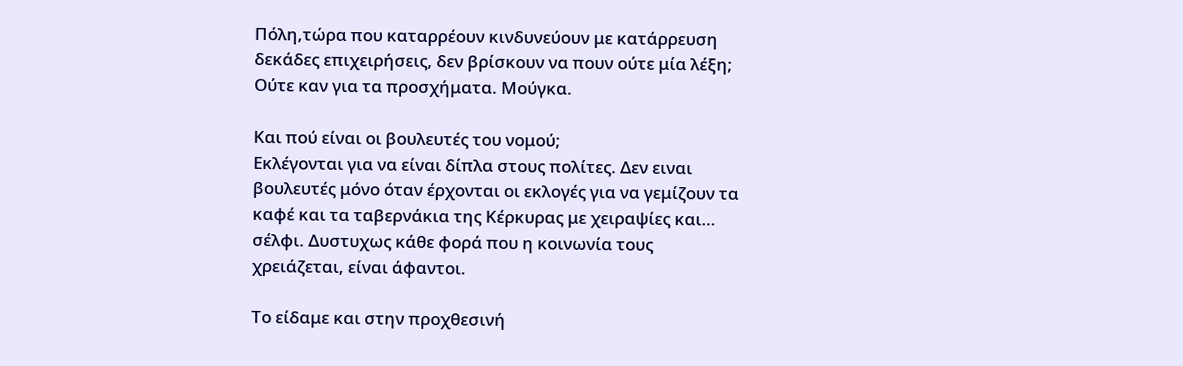Πόλη,τώρα που καταρρέουν κινδυνεύουν με κατάρρευση δεκάδες επιχειρήσεις, δεν βρίσκουν να πουν ούτε μία λέξη; Ούτε καν για τα προσχήματα. Μούγκα.

Και πού είναι οι βουλευτές του νομού;
Εκλέγονται για να είναι δίπλα στους πολίτες. Δεν ειναι βουλευτές μόνο όταν έρχονται οι εκλογές για να γεμίζουν τα καφέ και τα ταβερνάκια της Κέρκυρας με χειραψίες και… σέλφι. Δυστυχως κάθε φορά που η κοινωνία τους χρειάζεται, είναι άφαντοι.

Το είδαμε και στην προχθεσινή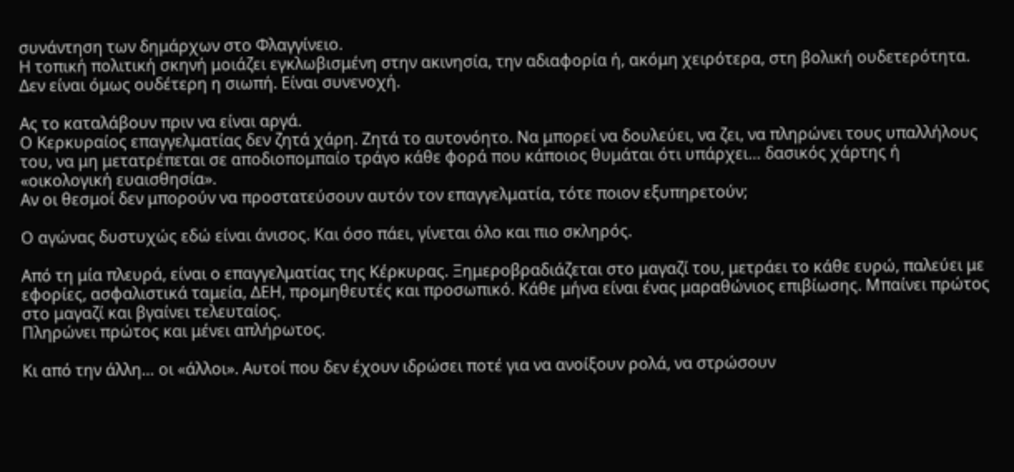συνάντηση των δημάρχων στο Φλαγγίνειο.
Η τοπική πολιτική σκηνή μοιάζει εγκλωβισμένη στην ακινησία, την αδιαφορία ή, ακόμη χειρότερα, στη βολική ουδετερότητα. Δεν είναι όμως ουδέτερη η σιωπή. Είναι συνενοχή.

Ας το καταλάβουν πριν να είναι αργά.
Ο Κερκυραίος επαγγελματίας δεν ζητά χάρη. Ζητά το αυτονόητο. Να μπορεί να δουλεύει, να ζει, να πληρώνει τους υπαλλήλους του, να μη μετατρέπεται σε αποδιοπομπαίο τράγο κάθε φορά που κάποιος θυμάται ότι υπάρχει… δασικός χάρτης ή «οικολογική ευαισθησία».
Αν οι θεσμοί δεν μπορούν να προστατεύσουν αυτόν τον επαγγελματία, τότε ποιον εξυπηρετούν;

Ο αγώνας δυστυχώς εδώ είναι άνισος. Και όσο πάει, γίνεται όλο και πιο σκληρός.

Από τη μία πλευρά, είναι ο επαγγελματίας της Κέρκυρας. Ξημεροβραδιάζεται στο μαγαζί του, μετράει το κάθε ευρώ, παλεύει με εφορίες, ασφαλιστικά ταμεία, ΔΕΗ, προμηθευτές και προσωπικό. Κάθε μήνα είναι ένας μαραθώνιος επιβίωσης. Μπαίνει πρώτος στο μαγαζί και βγαίνει τελευταίος.
Πληρώνει πρώτος και μένει απλήρωτος.

Κι από την άλλη… οι «άλλοι». Αυτοί που δεν έχουν ιδρώσει ποτέ για να ανοίξουν ρολά, να στρώσουν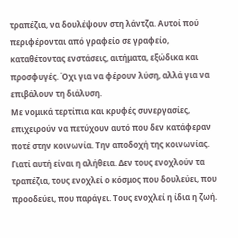τραπέζια, να δουλέψουν στη λάντζα. Αυτοί πού περιφέρονται από γραφείο σε γραφείο, καταθέτοντας ενστάσεις, αιτήματα, εξώδικα και προσφυγές. Όχι για να φέρουν λύση, αλλά για να επιβάλουν τη διάλυση.
Με νομικά τερτίπια και κρυφές συνεργασίες, επιχειρούν να πετύχουν αυτό που δεν κατάφεραν ποτέ στην κοινωνία. Την αποδοχή της κοινωνίας.
Γιατί αυτή είναι η αλήθεια. Δεν τους ενοχλούν τα τραπέζια, τους ενοχλεί ο κόσμος που δουλεύει, που προοδεύει, που παράγει. Τους ενοχλεί η ίδια η ζωή.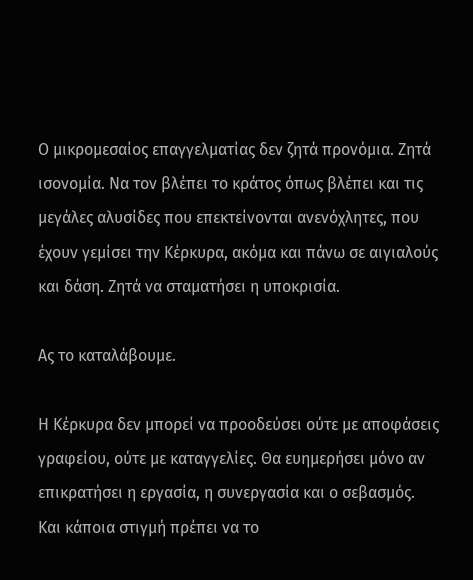Ο μικρομεσαίος επαγγελματίας δεν ζητά προνόμια. Ζητά ισονομία. Να τον βλέπει το κράτος όπως βλέπει και τις μεγάλες αλυσίδες που επεκτείνονται ανενόχλητες, που έχουν γεμίσει την Κέρκυρα, ακόμα και πάνω σε αιγιαλούς και δάση. Ζητά να σταματήσει η υποκρισία.

Ας το καταλάβουμε.

Η Κέρκυρα δεν μπορεί να προοδεύσει ούτε με αποφάσεις γραφείου, ούτε με καταγγελίες. Θα ευημερήσει μόνο αν επικρατήσει η εργασία, η συνεργασία και ο σεβασμός.
Και κάποια στιγμή πρέπει να το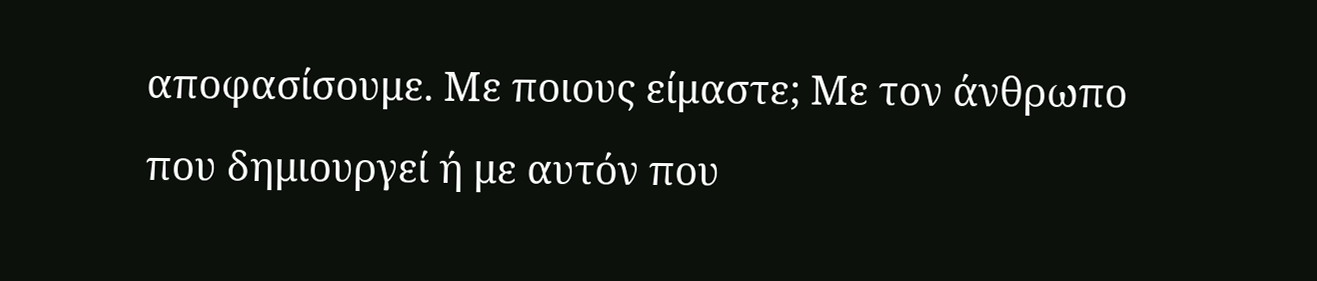αποφασίσουμε. Με ποιους είμαστε; Με τον άνθρωπο που δημιουργεί ή με αυτόν που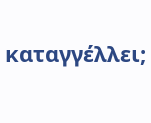καταγγέλλει;